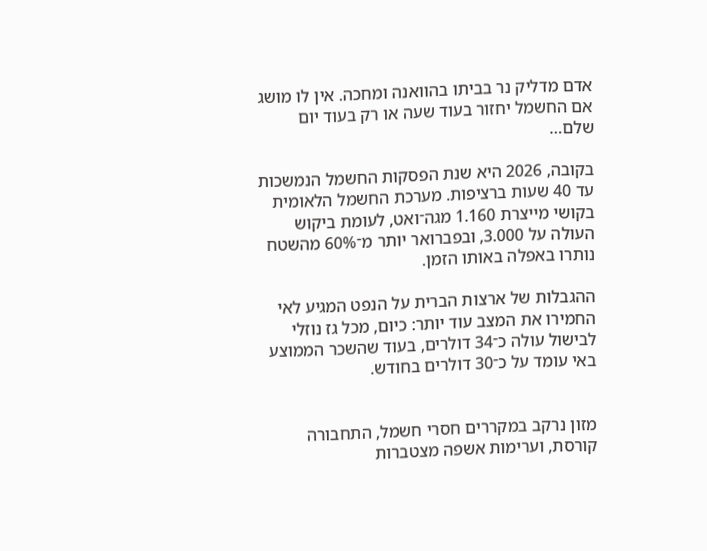אדם מדליק נר בביתו בהוואנה ומחכה. אין לו מושג אם החשמל יחזור בעוד שעה או רק בעוד יום שלם…

בקובה, 2026 היא שנת הפסקות החשמל הנמשכות עד 40 שעות ברציפות. מערכת החשמל הלאומית בקושי מייצרת 1.160 מגה־ואט, לעומת ביקוש העולה על 3.000, ובפברואר יותר מ־60% מהשטח נותרו באפלה באותו הזמן.

ההגבלות של ארצות הברית על הנפט המגיע לאי החמירו את המצב עוד יותר: כיום, מכל גז נוזלי לבישול עולה כ־34 דולרים, בעוד שהשכר הממוצע באי עומד על כ־30 דולרים בחודש.


מזון נרקב במקררים חסרי חשמל, התחבורה קורסת, וערימות אשפה מצטברות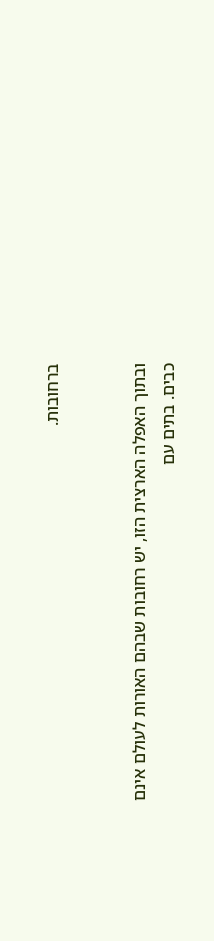ברחובות.


ובתוך האפלה הארצית הזו, יש רחובות שבהם האורות לעולם אינם כבים. בתים עם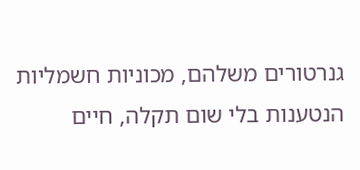גנרטורים משלהם, מכוניות חשמליות הנטענות בלי שום תקלה, חיים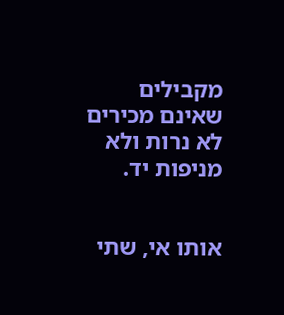מקבילים שאינם מכירים לא נרות ולא מניפות יד.


אותו אי, שתי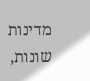מדינות שונות,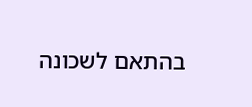בהתאם לשכונה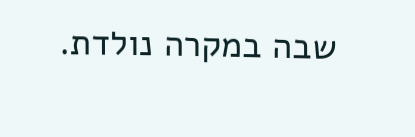שבה במקרה נולדת.